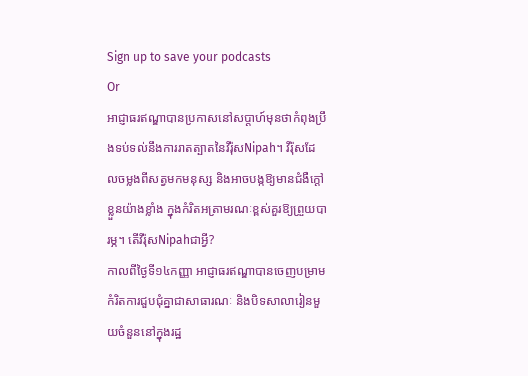Sign up to save your podcasts
Or
អាជ្ញាធរឥណ្ឌាបានប្រកាសនៅសប្តាហ៍មុនថាកំពុងប្រឹងទប់ទល់នឹងការរាតត្បាតនៃវីរ៉ុសNipah។ វីរ៉ុសដែលចម្លងពីសត្វមកមនុស្ស និងអាចបង្កឱ្យមានជំងឺក្តៅខ្លួនយ៉ាងខ្លាំង ក្នុងកំរិតអត្រាមរណៈខ្ពស់គួរឱ្យព្រួយបារម្ភ។ តើវីរ៉ុសNipahជាអ្វី?
កាលពីថ្ងៃទី១៤កញ្ញា អាជ្ញាធរឥណ្ឌាបានចេញបម្រាមកំរិតការជួបជុំគ្នាជាសាធារណៈ និងបិទសាលារៀនមួយចំនួននៅក្នុងរដ្ឋ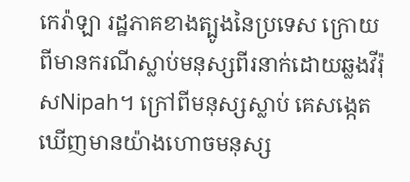កេរ៉ាឡា រដ្ឋភាគខាងត្បូងនៃប្រទេស ក្រោយពីមានករណីស្លាប់មនុស្សពីរនាក់ដោយឆ្លងវីរ៉ុសNipah។ ក្រៅពីមនុស្សស្លាប់ គេសង្កេតឃើញមានយ៉ាងហោចមនុស្ស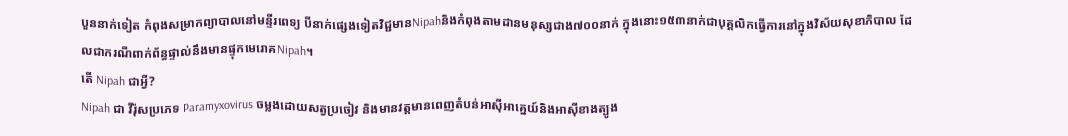បួននាក់ទៀត កំពុងសម្រាកព្យាបាលនៅមន្ទីរពេទ្យ បីនាក់ផ្សេងទៀតវិជ្ជមានNipahនិងកំពុងតាមដានមនុស្សជាង៧០០នាក់ ក្នុងនោះ១៥៣នាក់ជាបុគ្គលិកធ្វើការនៅក្នុងវិស័យសុខាភិបាល ដែលជាករណីពាក់ព័ន្ធផ្ទាល់នឹងមានផ្ទុកមេរោគNipah។
តើ Nipah ជាអ្វី?
Nipah ជា វីរ៉ុសប្រភេទ Paramyxovirus ចម្លងដោយសត្វប្រចៀវ និងមានវត្តមានពេញតំបន់អាស៊ីអាគ្នេយ៍និងអាស៊ីខាងត្បូង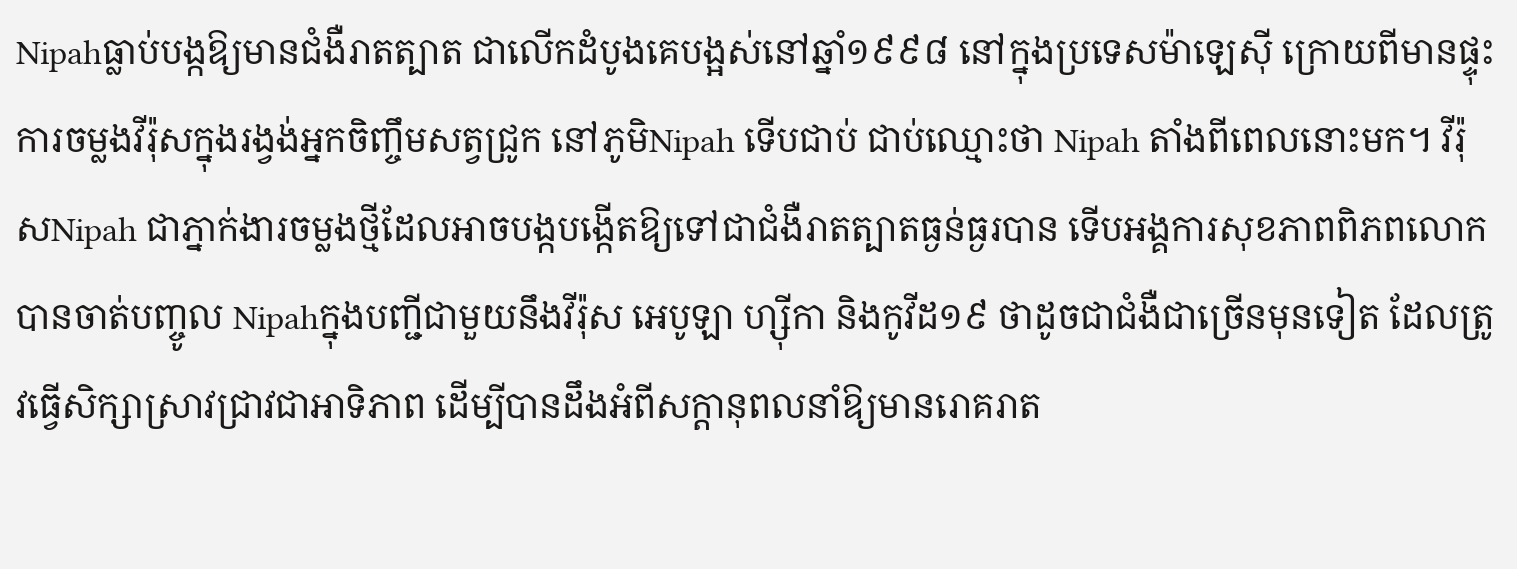Nipahធ្លាប់បង្កឱ្យមានជំងឺរាតត្បាត ជាលើកដំបូងគេបង្អស់នៅឆ្នាំ១៩៩៨ នៅក្នុងប្រទេសម៉ាឡេស៊ី ក្រោយពីមានផ្ទុះការចម្លងវីរ៉ុសក្នុងរង្វង់អ្នកចិញ្ចឹមសត្វជ្រូក នៅភូមិNipah ទើបជាប់ ជាប់ឈ្មោះថា Nipah តាំងពីពេលនោះមក។ វីរ៉ុសNipah ជាភ្នាក់ងារចម្លងថ្មីដែលអាចបង្កបង្កើតឱ្យទៅជាជំងឺរាតត្បាតធ្ងន់ធ្ងរបាន ទើបអង្គការសុខភាពពិភពលោកបានចាត់បញ្ចូល Nipahក្នុងបញ្ជីជាមួយនឹងវីរ៉ុស អេបូឡា ហ្ស៊ីកា និងកូវីដ១៩ ថាដូចជាជំងឺជាច្រើនមុនទៀត ដែលត្រូវធ្វើសិក្សាស្រាវជ្រាវជាអាទិភាព ដើម្បីបានដឹងអំពីសក្តានុពលនាំឱ្យមានរោគរាត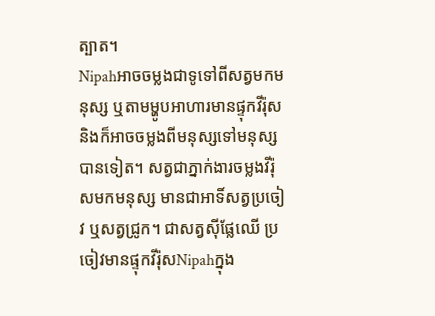ត្បាត។
Nipahអាចចម្លងជាទូទៅពីសត្វមកមនុស្ស ឬតាមម្ហូបអាហារមានផ្ទុកវីរ៉ុស និងក៏អាចចម្លងពីមនុស្សទៅមនុស្សបានទៀត។ សត្វជាភ្នាក់ងារចម្លងវីរ៉ុសមកមនុស្ស មានជាអាទិ៍សត្វប្រចៀវ ឬសត្វជ្រូក។ ជាសត្វស៊ីផ្លែឈើ ប្រចៀវមានផ្ទុកវីរ៉ុសNipahក្នុង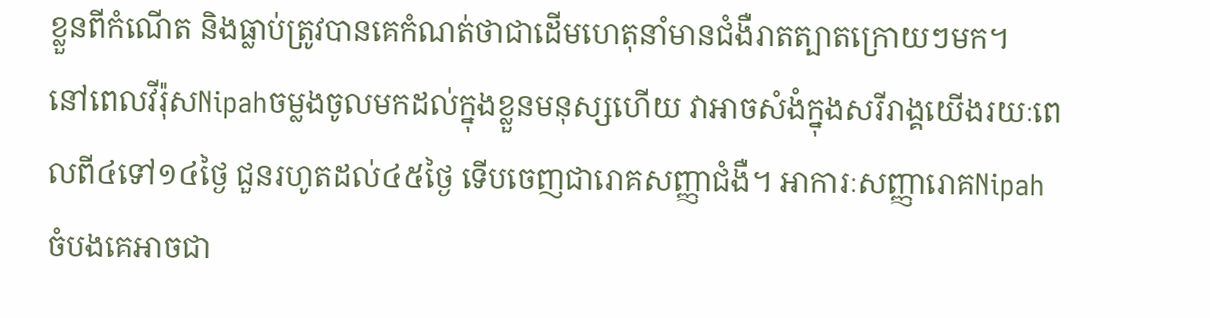ខ្លួនពីកំណើត និងធ្លាប់ត្រូវបានគេកំណត់ថាជាដើមហេតុនាំមានជំងឺរាតត្បាតក្រោយៗមក។
នៅពេលវីរ៉ុសNipahចម្លងចូលមកដល់ក្នុងខ្លួនមនុស្សហើយ វាអាចសំងំក្នុងសរីរាង្គយើងរយៈពេលពី៤ទៅ១៤ថ្ងៃ ជួនរហូតដល់៤៥ថ្ងៃ ទើបចេញជារោគសញ្ញាជំងឺ។ អាការៈសញ្ញារោគNipahចំបងគេអាចជា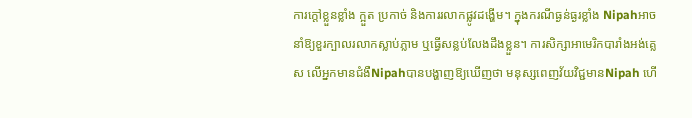ការក្តៅខ្លួនខ្លាំង ក្អួត ប្រកាច់ និងការរលាកផ្លូវដង្ហើម។ ក្នុងករណីធ្ងន់ធ្ងរខ្លាំង Nipahអាចនាំឱ្យខួរក្បាលរលាកស្លាប់ភ្លាម ឬធ្វើសន្លប់លែងដឹងខ្លួន។ ការសិក្សាអាមេរិកបារាំងអង់គ្លេស លើអ្នកមានជំងឺNipahបានបង្ហាញឱ្យឃើញថា មនុស្សពេញវ័យវិជ្ជមានNipah ហើ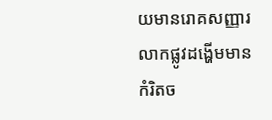យមានរោគសញ្ញារលាកផ្លូវដង្ហើមមានកំរិតច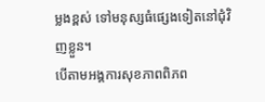ម្លងខ្ពស់ ទៅមនុស្សធំផ្សេងទៀតនៅជុំវិញខ្លួន។
បើតាមអង្គការសុខភាពពិភព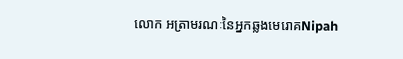លោក អត្រាមរណៈនៃអ្នកឆ្លងមេរោគNipah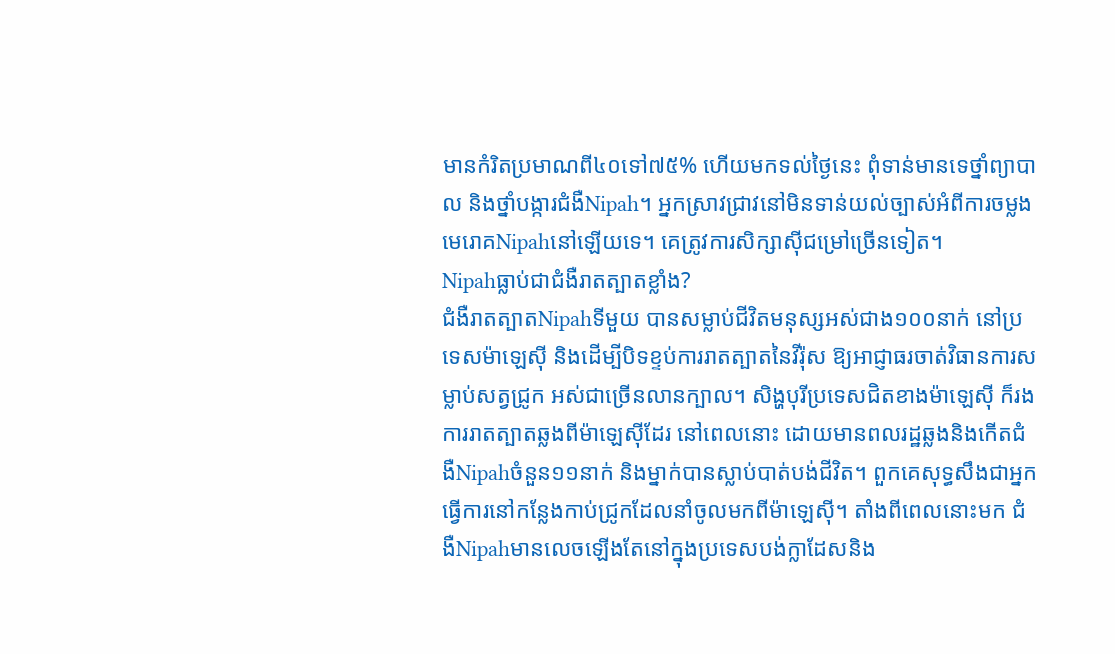មានកំរិតប្រមាណពី៤០ទៅ៧៥% ហើយមកទល់ថ្ងៃនេះ ពុំទាន់មានទេថ្នាំព្យាបាល និងថ្នាំបង្ការជំងឺNipah។ អ្នកស្រាវជ្រាវនៅមិនទាន់យល់ច្បាស់អំពីការចម្លងមេរោគNipahនៅឡើយទេ។ គេត្រូវការសិក្សាស៊ីជម្រៅច្រើនទៀត។
Nipahធ្លាប់ជាជំងឺរាតត្បាតខ្លាំង?
ជំងឺរាតត្បាតNipahទីមួយ បានសម្លាប់ជីវិតមនុស្សអស់ជាង១០០នាក់ នៅប្រទេសម៉ាឡេស៊ី និងដើម្បីបិទខ្ទប់ការរាតត្បាតនៃវីរ៉ុស ឱ្យអាជ្ញាធរចាត់វិធានការសម្លាប់សត្វជ្រូក អស់ជាច្រើនលានក្បាល។ សិង្ហបុរីប្រទេសជិតខាងម៉ាឡេស៊ី ក៏រងការរាតត្បាតឆ្លងពីម៉ាឡេស៊ីដែរ នៅពេលនោះ ដោយមានពលរដ្ឋឆ្លងនិងកើតជំងឺNipahចំនួន១១នាក់ និងម្នាក់បានស្លាប់បាត់បង់ជីវិត។ ពួកគេសុទ្ធសឹងជាអ្នកធ្វើការនៅកន្លែងកាប់ជ្រូកដែលនាំចូលមកពីម៉ាឡេស៊ី។ តាំងពីពេលនោះមក ជំងឺNipahមានលេចឡើងតែនៅក្នុងប្រទេសបង់ក្លាដែសនិង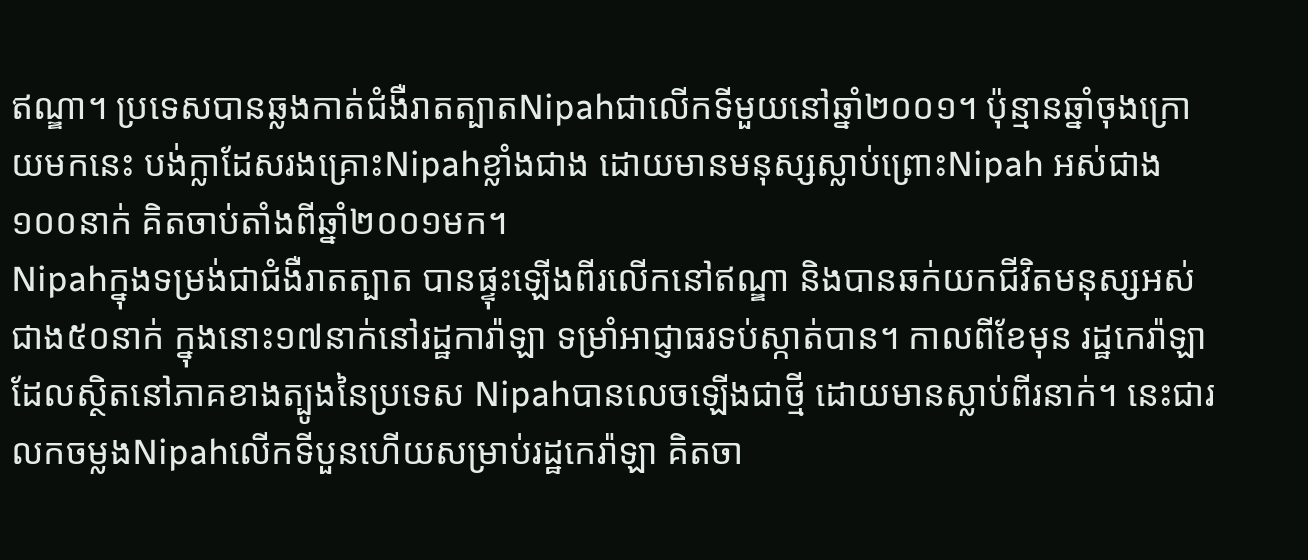ឥណ្ឌា។ ប្រទេសបានឆ្លងកាត់ជំងឺរាតត្បាតNipahជាលើកទីមួយនៅឆ្នាំ២០០១។ ប៉ុន្មានឆ្នាំចុងក្រោយមកនេះ បង់ក្លាដែសរងគ្រោះNipahខ្លាំងជាង ដោយមានមនុស្សស្លាប់ព្រោះNipah អស់ជាង១០០នាក់ គិតចាប់តាំងពីឆ្នាំ២០០១មក។
Nipahក្នុងទម្រង់ជាជំងឺរាតត្បាត បានផ្ទុះឡើងពីរលើកនៅឥណ្ឌា និងបានឆក់យកជីវិតមនុស្សអស់ជាង៥០នាក់ ក្នុងនោះ១៧នាក់នៅរដ្ឋការ៉ាឡា ទម្រាំអាជ្ញាធរទប់ស្កាត់បាន។ កាលពីខែមុន រដ្ឋកេរ៉ាឡា ដែលស្ថិតនៅភាគខាងត្បូងនៃប្រទេស Nipahបានលេចឡើងជាថ្មី ដោយមានស្លាប់ពីរនាក់។ នេះជារលកចម្លងNipahលើកទីបួនហើយសម្រាប់រដ្ឋកេរ៉ាឡា គិតចា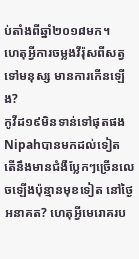ប់តាំងពីឆ្នាំ២០១៨មក។
ហេតុអ្វីការចម្លងវីរ៉ុសពីសត្វទៅមនុស្ស មានការកើនឡើង?
កូវីដ១៩មិនទាន់ទៅផុតផង Nipahបានមកដល់ទៀត តើនឹងមានជំងឺប្លែកៗច្រើនលេចឡើងប៉ុន្មានមុខទៀត នៅថ្ងៃអនាគត? ហេតុអ្វីមេរោគរប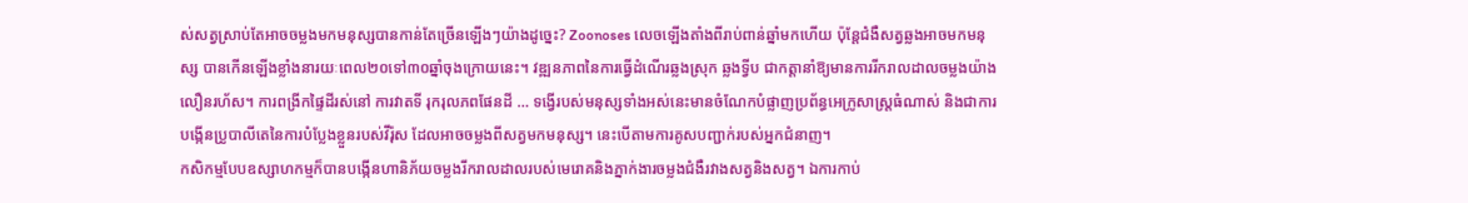ស់សត្វស្រាប់តែអាចចម្លងមកមនុស្សបានកាន់តែច្រើនឡើងៗយ៉ាងដូច្នេះ? Zoonoses លេចឡើងតាំងពីរាប់ពាន់ឆ្នាំមកហើយ ប៉ុន្តែជំងឺសត្វឆ្លងអាចមកមនុស្ស បានកើនឡើងខ្លាំងនារយៈពេល២០ទៅ៣០ឆ្នាំចុងក្រោយនេះ។ វឌ្ឍនភាពនៃការធ្វើដំណើរឆ្លងស្រុក ឆ្លងទ្វីប ជាកត្តានាំឱ្យមានការរីករាលដាលចម្លងយ៉ាងលឿនរហ័ស។ ការពង្រីកផ្ទៃដីរស់នៅ ការវាតទី រុករុលភពផែនដី ... ទង្វើរបស់មនុស្សទាំងអស់នេះមានចំណែកបំផ្លាញប្រព័ន្ធអេក្រូសាស្ត្រធំណាស់ និងជាការបង្កើនប្រូបាលីតេនៃការបំប្លែងខ្លួនរបស់វីរ៉ុស ដែលអាចចម្លងពីសត្វមកមនុស្ស។ នេះបើតាមការគូសបញ្ជាក់របស់អ្នកជំនាញ។
កសិកម្មបែបឧស្សាហកម្មក៏បានបង្កើនហានិភ័យចម្លងរីករាលដាលរបស់មេរោគនិងភ្នាក់ងារចម្លងជំងឺរវាងសត្វនិងសត្វ។ ឯការកាប់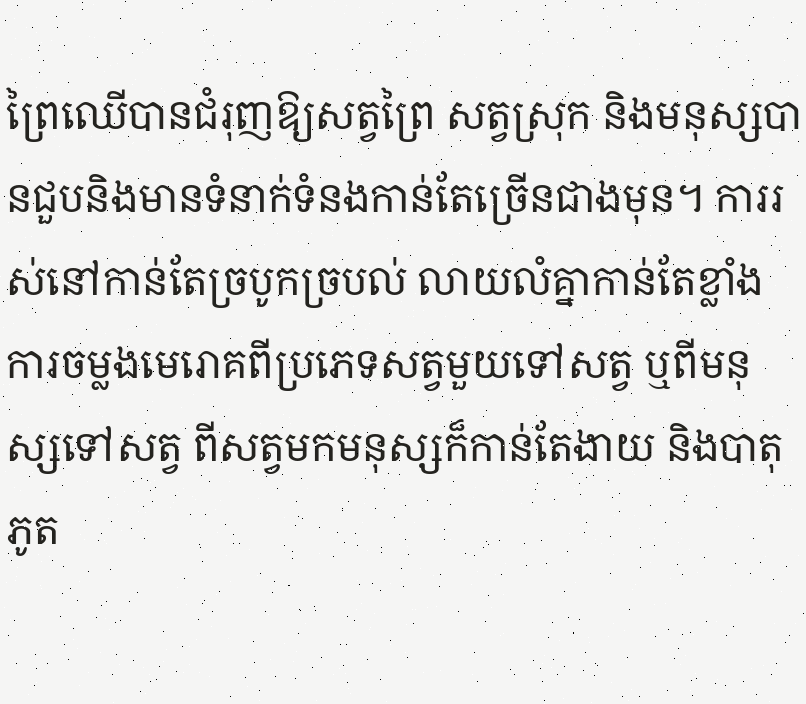ព្រៃឈើបានជំរុញឱ្យសត្វព្រៃ សត្វស្រុក និងមនុស្សបានជួបនិងមានទំនាក់ទំនងកាន់តែច្រើនជាងមុន។ ការរស់នៅកាន់តែច្របូកច្របល់ លាយលំគ្នាកាន់តែខ្លាំង ការចម្លងមេរោគពីប្រភេទសត្វមួយទៅសត្វ ឬពីមនុស្សទៅសត្វ ពីសត្វមកមនុស្សក៏កាន់តែងាយ និងបាតុភូត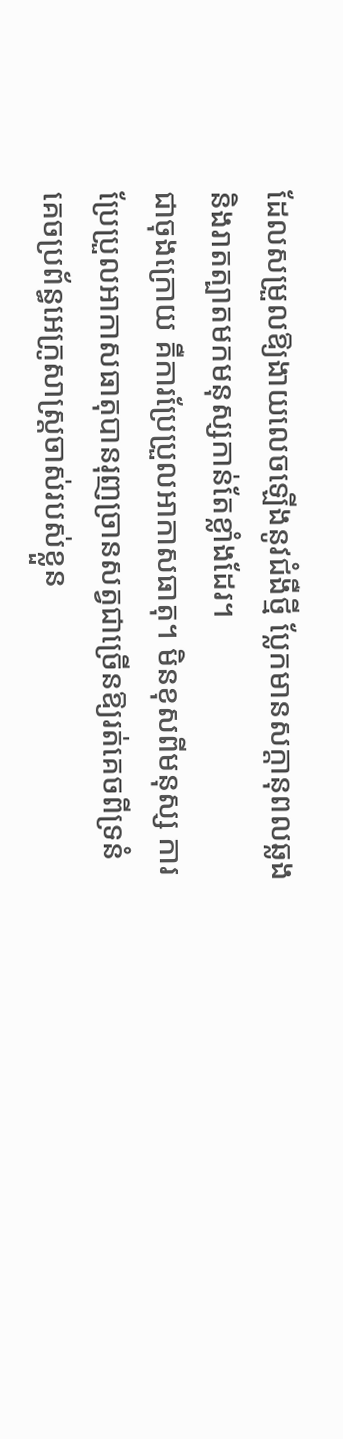ដែលសម្រួលឱ្យងាយលេចឡើងនូវជំងឺថ្មី ប្លែកមានសក្តានុពលឆ្លងនិងរាតត្បាតមកមនុស្សកាន់តែខ្លាំងដែរ។
ជាចុងក្រោយ គឺការប្រែប្រួលអាកាសធាតុ។ មិនខុសពីមនុស្ស ការប្រែប្រួលអាកាសធាតុបានរុញច្រានសត្វជាច្រើនឱ្យរត់គេចពីទ្រនំ គេចប្រព័ន្ធអេក្រូសាស្ត្រចាស់របស់ខ្លួន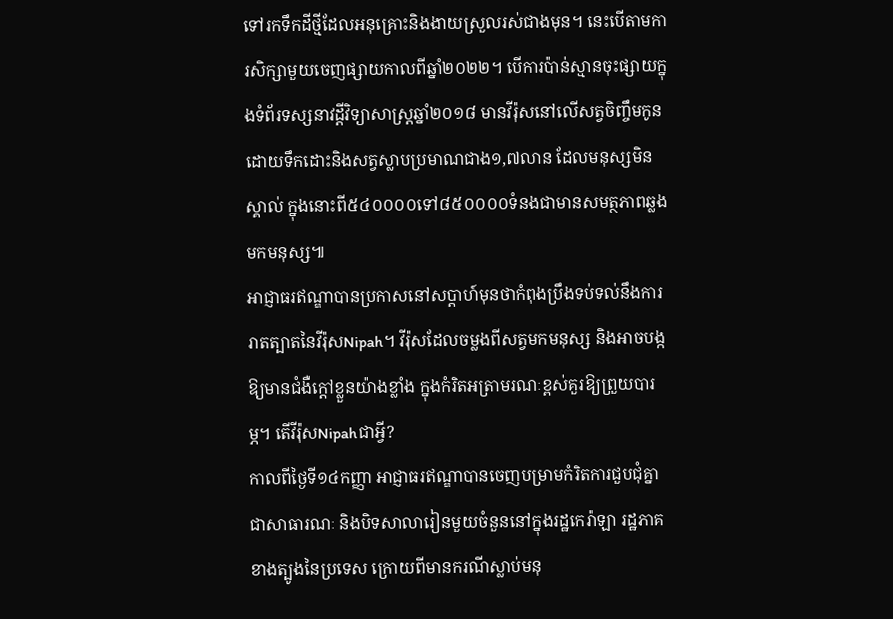ទៅរកទឹកដីថ្មីដែលអនុគ្រោះនិងងាយស្រួលរស់ជាងមុន។ នេះបើតាមការសិក្សាមួយចេញផ្សាយកាលពីឆ្នាំ២០២២។ បើការប៉ាន់ស្មានចុះផ្សាយក្នុងទំព័រទស្សនាវដ្តីវិទ្យាសាស្ត្រឆ្នាំ២០១៨ មានវីរ៉ុសនៅលើសត្វចិញ្ចឹមកូនដោយទឹកដោះនិងសត្វស្លាបប្រមាណជាង១,៧លាន ដែលមនុស្សមិនស្គាល់ ក្នុងនោះពី៥៤០០០០ទៅ៨៥០០០០ទំនងជាមានសមត្ថភាពឆ្លងមកមនុស្ស៕
អាជ្ញាធរឥណ្ឌាបានប្រកាសនៅសប្តាហ៍មុនថាកំពុងប្រឹងទប់ទល់នឹងការរាតត្បាតនៃវីរ៉ុសNipah។ វីរ៉ុសដែលចម្លងពីសត្វមកមនុស្ស និងអាចបង្កឱ្យមានជំងឺក្តៅខ្លួនយ៉ាងខ្លាំង ក្នុងកំរិតអត្រាមរណៈខ្ពស់គួរឱ្យព្រួយបារម្ភ។ តើវីរ៉ុសNipahជាអ្វី?
កាលពីថ្ងៃទី១៤កញ្ញា អាជ្ញាធរឥណ្ឌាបានចេញបម្រាមកំរិតការជួបជុំគ្នាជាសាធារណៈ និងបិទសាលារៀនមួយចំនួននៅក្នុងរដ្ឋកេរ៉ាឡា រដ្ឋភាគខាងត្បូងនៃប្រទេស ក្រោយពីមានករណីស្លាប់មនុ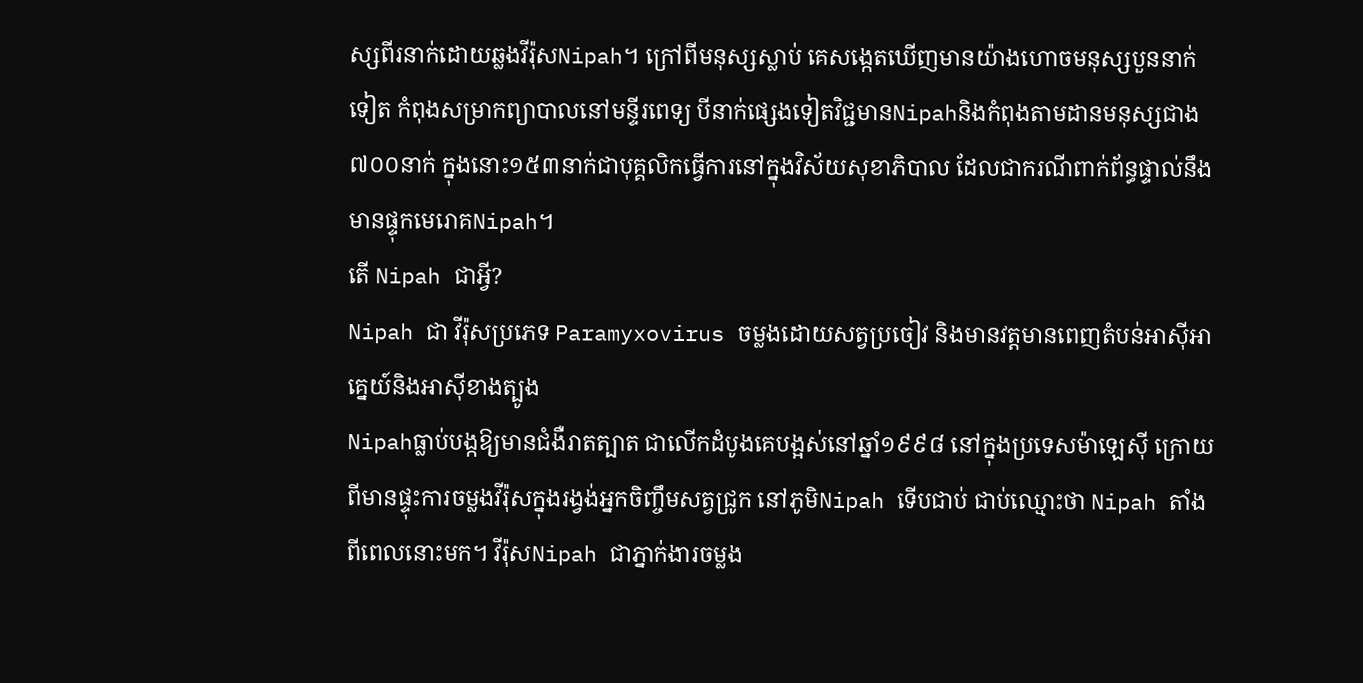ស្សពីរនាក់ដោយឆ្លងវីរ៉ុសNipah។ ក្រៅពីមនុស្សស្លាប់ គេសង្កេតឃើញមានយ៉ាងហោចមនុស្សបួននាក់ទៀត កំពុងសម្រាកព្យាបាលនៅមន្ទីរពេទ្យ បីនាក់ផ្សេងទៀតវិជ្ជមានNipahនិងកំពុងតាមដានមនុស្សជាង៧០០នាក់ ក្នុងនោះ១៥៣នាក់ជាបុគ្គលិកធ្វើការនៅក្នុងវិស័យសុខាភិបាល ដែលជាករណីពាក់ព័ន្ធផ្ទាល់នឹងមានផ្ទុកមេរោគNipah។
តើ Nipah ជាអ្វី?
Nipah ជា វីរ៉ុសប្រភេទ Paramyxovirus ចម្លងដោយសត្វប្រចៀវ និងមានវត្តមានពេញតំបន់អាស៊ីអាគ្នេយ៍និងអាស៊ីខាងត្បូង
Nipahធ្លាប់បង្កឱ្យមានជំងឺរាតត្បាត ជាលើកដំបូងគេបង្អស់នៅឆ្នាំ១៩៩៨ នៅក្នុងប្រទេសម៉ាឡេស៊ី ក្រោយពីមានផ្ទុះការចម្លងវីរ៉ុសក្នុងរង្វង់អ្នកចិញ្ចឹមសត្វជ្រូក នៅភូមិNipah ទើបជាប់ ជាប់ឈ្មោះថា Nipah តាំងពីពេលនោះមក។ វីរ៉ុសNipah ជាភ្នាក់ងារចម្លង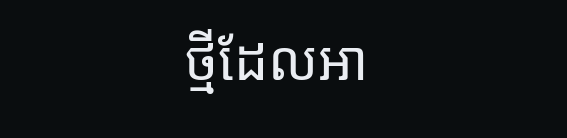ថ្មីដែលអា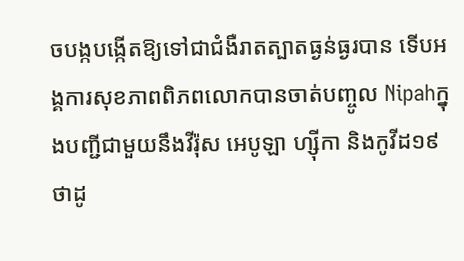ចបង្កបង្កើតឱ្យទៅជាជំងឺរាតត្បាតធ្ងន់ធ្ងរបាន ទើបអង្គការសុខភាពពិភពលោកបានចាត់បញ្ចូល Nipahក្នុងបញ្ជីជាមួយនឹងវីរ៉ុស អេបូឡា ហ្ស៊ីកា និងកូវីដ១៩ ថាដូ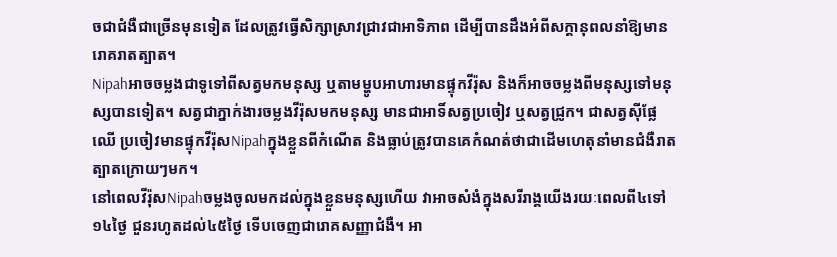ចជាជំងឺជាច្រើនមុនទៀត ដែលត្រូវធ្វើសិក្សាស្រាវជ្រាវជាអាទិភាព ដើម្បីបានដឹងអំពីសក្តានុពលនាំឱ្យមានរោគរាតត្បាត។
Nipahអាចចម្លងជាទូទៅពីសត្វមកមនុស្ស ឬតាមម្ហូបអាហារមានផ្ទុកវីរ៉ុស និងក៏អាចចម្លងពីមនុស្សទៅមនុស្សបានទៀត។ សត្វជាភ្នាក់ងារចម្លងវីរ៉ុសមកមនុស្ស មានជាអាទិ៍សត្វប្រចៀវ ឬសត្វជ្រូក។ ជាសត្វស៊ីផ្លែឈើ ប្រចៀវមានផ្ទុកវីរ៉ុសNipahក្នុងខ្លួនពីកំណើត និងធ្លាប់ត្រូវបានគេកំណត់ថាជាដើមហេតុនាំមានជំងឺរាតត្បាតក្រោយៗមក។
នៅពេលវីរ៉ុសNipahចម្លងចូលមកដល់ក្នុងខ្លួនមនុស្សហើយ វាអាចសំងំក្នុងសរីរាង្គយើងរយៈពេលពី៤ទៅ១៤ថ្ងៃ ជួនរហូតដល់៤៥ថ្ងៃ ទើបចេញជារោគសញ្ញាជំងឺ។ អា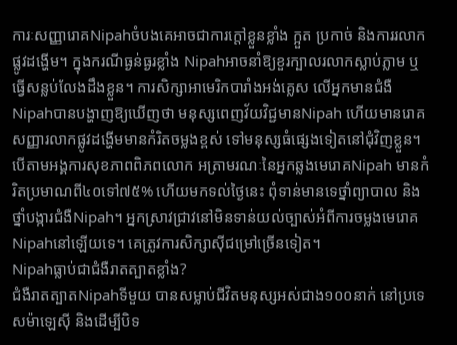ការៈសញ្ញារោគNipahចំបងគេអាចជាការក្តៅខ្លួនខ្លាំង ក្អួត ប្រកាច់ និងការរលាកផ្លូវដង្ហើម។ ក្នុងករណីធ្ងន់ធ្ងរខ្លាំង Nipahអាចនាំឱ្យខួរក្បាលរលាកស្លាប់ភ្លាម ឬធ្វើសន្លប់លែងដឹងខ្លួន។ ការសិក្សាអាមេរិកបារាំងអង់គ្លេស លើអ្នកមានជំងឺNipahបានបង្ហាញឱ្យឃើញថា មនុស្សពេញវ័យវិជ្ជមានNipah ហើយមានរោគសញ្ញារលាកផ្លូវដង្ហើមមានកំរិតចម្លងខ្ពស់ ទៅមនុស្សធំផ្សេងទៀតនៅជុំវិញខ្លួន។
បើតាមអង្គការសុខភាពពិភពលោក អត្រាមរណៈនៃអ្នកឆ្លងមេរោគNipah មានកំរិតប្រមាណពី៤០ទៅ៧៥% ហើយមកទល់ថ្ងៃនេះ ពុំទាន់មានទេថ្នាំព្យាបាល និងថ្នាំបង្ការជំងឺNipah។ អ្នកស្រាវជ្រាវនៅមិនទាន់យល់ច្បាស់អំពីការចម្លងមេរោគNipahនៅឡើយទេ។ គេត្រូវការសិក្សាស៊ីជម្រៅច្រើនទៀត។
Nipahធ្លាប់ជាជំងឺរាតត្បាតខ្លាំង?
ជំងឺរាតត្បាតNipahទីមួយ បានសម្លាប់ជីវិតមនុស្សអស់ជាង១០០នាក់ នៅប្រទេសម៉ាឡេស៊ី និងដើម្បីបិទ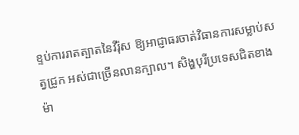ខ្ទប់ការរាតត្បាតនៃវីរ៉ុស ឱ្យអាជ្ញាធរចាត់វិធានការសម្លាប់សត្វជ្រូក អស់ជាច្រើនលានក្បាល។ សិង្ហបុរីប្រទេសជិតខាងម៉ា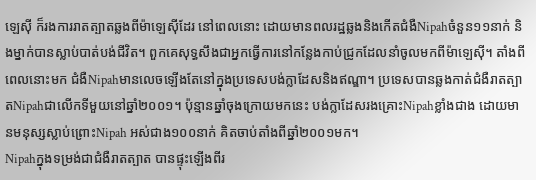ឡេស៊ី ក៏រងការរាតត្បាតឆ្លងពីម៉ាឡេស៊ីដែរ នៅពេលនោះ ដោយមានពលរដ្ឋឆ្លងនិងកើតជំងឺNipahចំនួន១១នាក់ និងម្នាក់បានស្លាប់បាត់បង់ជីវិត។ ពួកគេសុទ្ធសឹងជាអ្នកធ្វើការនៅកន្លែងកាប់ជ្រូកដែលនាំចូលមកពីម៉ាឡេស៊ី។ តាំងពីពេលនោះមក ជំងឺNipahមានលេចឡើងតែនៅក្នុងប្រទេសបង់ក្លាដែសនិងឥណ្ឌា។ ប្រទេសបានឆ្លងកាត់ជំងឺរាតត្បាតNipahជាលើកទីមួយនៅឆ្នាំ២០០១។ ប៉ុន្មានឆ្នាំចុងក្រោយមកនេះ បង់ក្លាដែសរងគ្រោះNipahខ្លាំងជាង ដោយមានមនុស្សស្លាប់ព្រោះNipah អស់ជាង១០០នាក់ គិតចាប់តាំងពីឆ្នាំ២០០១មក។
Nipahក្នុងទម្រង់ជាជំងឺរាតត្បាត បានផ្ទុះឡើងពីរ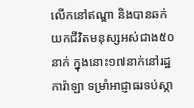លើកនៅឥណ្ឌា និងបានឆក់យកជីវិតមនុស្សអស់ជាង៥០នាក់ ក្នុងនោះ១៧នាក់នៅរដ្ឋការ៉ាឡា ទម្រាំអាជ្ញាធរទប់ស្កា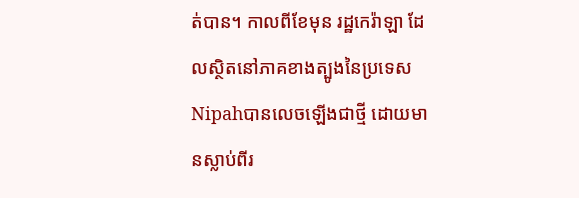ត់បាន។ កាលពីខែមុន រដ្ឋកេរ៉ាឡា ដែលស្ថិតនៅភាគខាងត្បូងនៃប្រទេស Nipahបានលេចឡើងជាថ្មី ដោយមានស្លាប់ពីរ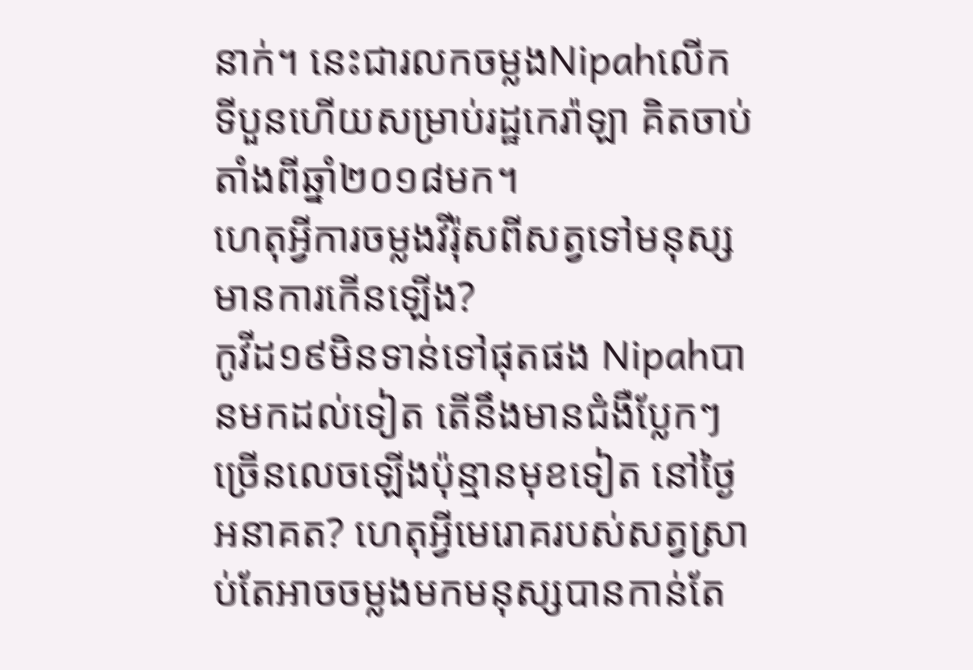នាក់។ នេះជារលកចម្លងNipahលើកទីបួនហើយសម្រាប់រដ្ឋកេរ៉ាឡា គិតចាប់តាំងពីឆ្នាំ២០១៨មក។
ហេតុអ្វីការចម្លងវីរ៉ុសពីសត្វទៅមនុស្ស មានការកើនឡើង?
កូវីដ១៩មិនទាន់ទៅផុតផង Nipahបានមកដល់ទៀត តើនឹងមានជំងឺប្លែកៗច្រើនលេចឡើងប៉ុន្មានមុខទៀត នៅថ្ងៃអនាគត? ហេតុអ្វីមេរោគរបស់សត្វស្រាប់តែអាចចម្លងមកមនុស្សបានកាន់តែ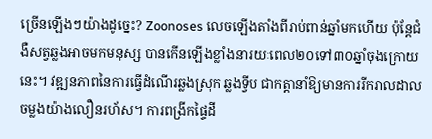ច្រើនឡើងៗយ៉ាងដូច្នេះ? Zoonoses លេចឡើងតាំងពីរាប់ពាន់ឆ្នាំមកហើយ ប៉ុន្តែជំងឺសត្វឆ្លងអាចមកមនុស្ស បានកើនឡើងខ្លាំងនារយៈពេល២០ទៅ៣០ឆ្នាំចុងក្រោយនេះ។ វឌ្ឍនភាពនៃការធ្វើដំណើរឆ្លងស្រុក ឆ្លងទ្វីប ជាកត្តានាំឱ្យមានការរីករាលដាលចម្លងយ៉ាងលឿនរហ័ស។ ការពង្រីកផ្ទៃដី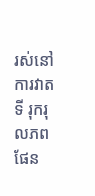រស់នៅ ការវាតទី រុករុលភពផែន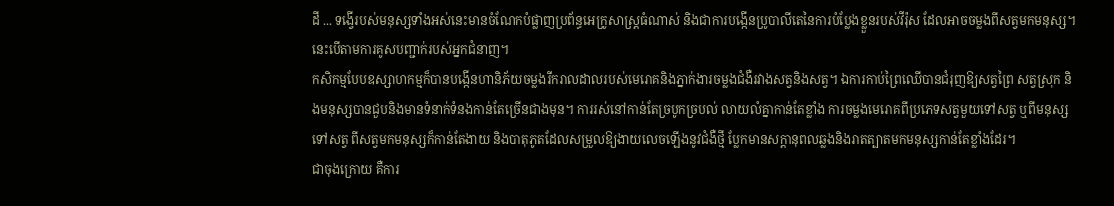ដី ... ទង្វើរបស់មនុស្សទាំងអស់នេះមានចំណែកបំផ្លាញប្រព័ន្ធអេក្រូសាស្ត្រធំណាស់ និងជាការបង្កើនប្រូបាលីតេនៃការបំប្លែងខ្លួនរបស់វីរ៉ុស ដែលអាចចម្លងពីសត្វមកមនុស្ស។ នេះបើតាមការគូសបញ្ជាក់របស់អ្នកជំនាញ។
កសិកម្មបែបឧស្សាហកម្មក៏បានបង្កើនហានិភ័យចម្លងរីករាលដាលរបស់មេរោគនិងភ្នាក់ងារចម្លងជំងឺរវាងសត្វនិងសត្វ។ ឯការកាប់ព្រៃឈើបានជំរុញឱ្យសត្វព្រៃ សត្វស្រុក និងមនុស្សបានជួបនិងមានទំនាក់ទំនងកាន់តែច្រើនជាងមុន។ ការរស់នៅកាន់តែច្របូកច្របល់ លាយលំគ្នាកាន់តែខ្លាំង ការចម្លងមេរោគពីប្រភេទសត្វមួយទៅសត្វ ឬពីមនុស្សទៅសត្វ ពីសត្វមកមនុស្សក៏កាន់តែងាយ និងបាតុភូតដែលសម្រួលឱ្យងាយលេចឡើងនូវជំងឺថ្មី ប្លែកមានសក្តានុពលឆ្លងនិងរាតត្បាតមកមនុស្សកាន់តែខ្លាំងដែរ។
ជាចុងក្រោយ គឺការ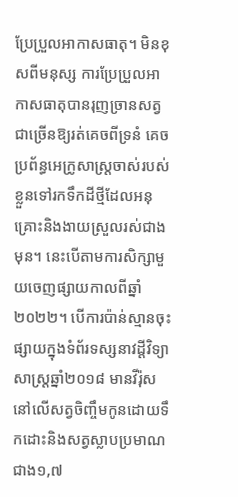ប្រែប្រួលអាកាសធាតុ។ មិនខុសពីមនុស្ស ការប្រែប្រួលអាកាសធាតុបានរុញច្រានសត្វជាច្រើនឱ្យរត់គេចពីទ្រនំ គេចប្រព័ន្ធអេក្រូសាស្ត្រចាស់របស់ខ្លួនទៅរកទឹកដីថ្មីដែលអនុគ្រោះនិងងាយស្រួលរស់ជាងមុន។ នេះបើតាមការសិក្សាមួយចេញផ្សាយកាលពីឆ្នាំ២០២២។ បើការប៉ាន់ស្មានចុះផ្សាយក្នុងទំព័រទស្សនាវដ្តីវិទ្យាសាស្ត្រឆ្នាំ២០១៨ មានវីរ៉ុសនៅលើសត្វចិញ្ចឹមកូនដោយទឹកដោះនិងសត្វស្លាបប្រមាណជាង១,៧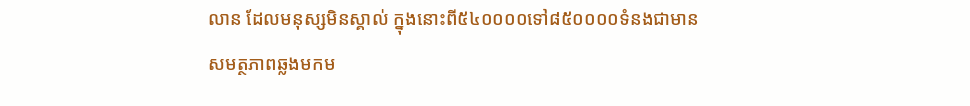លាន ដែលមនុស្សមិនស្គាល់ ក្នុងនោះពី៥៤០០០០ទៅ៨៥០០០០ទំនងជាមានសមត្ថភាពឆ្លងមកម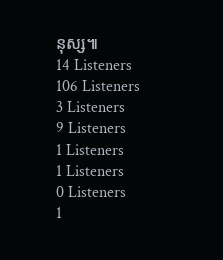នុស្ស៕
14 Listeners
106 Listeners
3 Listeners
9 Listeners
1 Listeners
1 Listeners
0 Listeners
1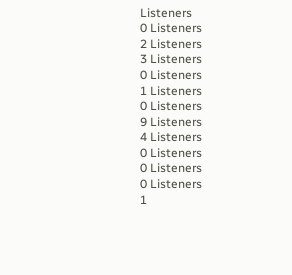Listeners
0 Listeners
2 Listeners
3 Listeners
0 Listeners
1 Listeners
0 Listeners
9 Listeners
4 Listeners
0 Listeners
0 Listeners
0 Listeners
1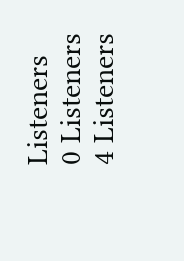Listeners
0 Listeners
4 Listeners